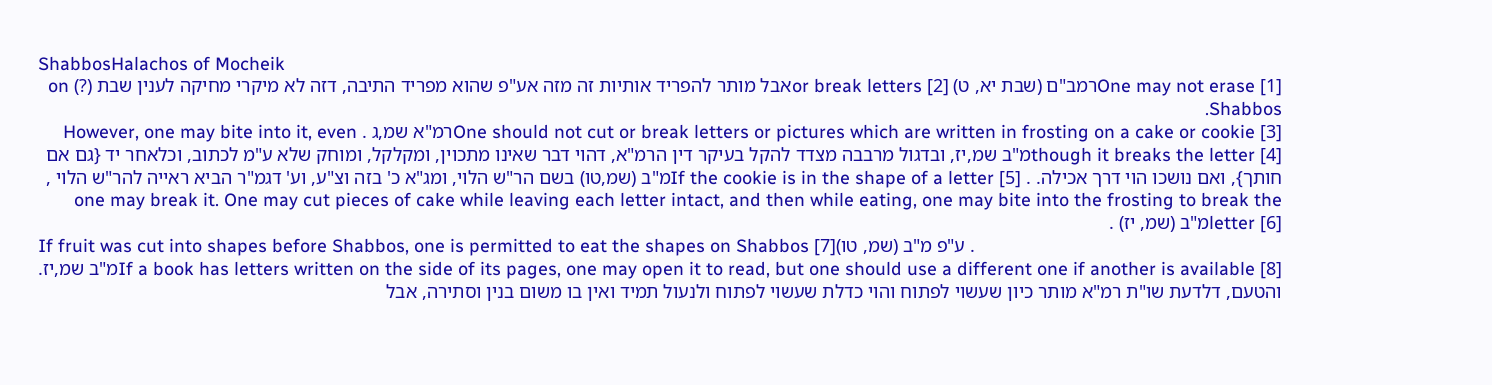ShabbosHalachos of Mocheik
One may not erase [1]רמב"ם (שבת יא, ט) or break letters [2]אבל מותר להפריד אותיות זה מזה אע"פ שהוא מפריד התיבה, דזה לא מיקרי מחיקה לענין שבת (?) on Shabbos.
One should not cut or break letters or pictures which are written in frosting on a cake or cookie [3]רמ"א שמ,ג . However, one may bite into it, even though it breaks the letter [4]מ"ב שמ,יז, ובדגול מרבבה מצדד להקל בעיקר דין הרמ"א, דהוי דבר שאינו מתכוין, ומקלקל, ומוחק שלא ע"מ לכתוב, וכלאחר יד {גם אם חותך}, ואם נושכו הוי דרך אכילה. . If the cookie is in the shape of a letter [5]מ"ב (שמ,טו) בשם הר"ש הלוי, ומג"א כ' בזה וצ"ע, וע' דגמ"ר הביא ראייה להר"ש הלוי , one may break it. One may cut pieces of cake while leaving each letter intact, and then while eating, one may bite into the frosting to break the letter [6]מ"ב (שמ, יז) .
If fruit was cut into shapes before Shabbos, one is permitted to eat the shapes on Shabbos [7]ע"פ מ"ב (שמ, טו) .
If a book has letters written on the side of its pages, one may open it to read, but one should use a different one if another is available [8]מ"ב שמ,יז. והטעם, דלדעת שו"ת רמ"א מותר כיון שעשוי לפתוח והוי כדלת שעשוי לפתוח ולנעול תמיד ואין בו משום בנין וסתירה, אבל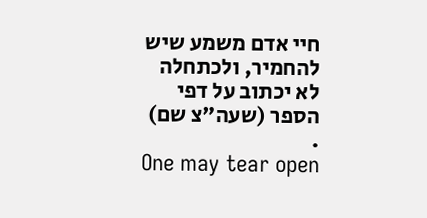חיי אדם משמע שיש להחמיר, ולכתחלה לא יכתוב על דפי הספר (שעה"צ שם) .
One may tear open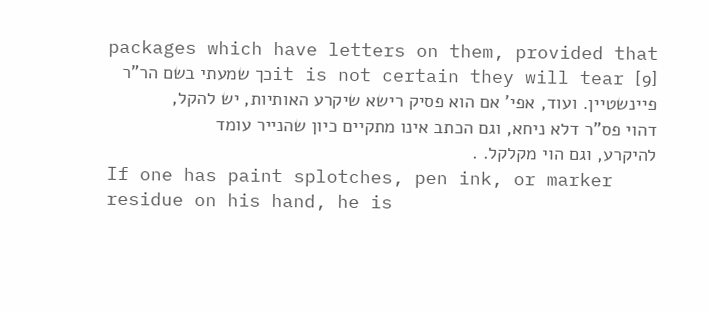packages which have letters on them, provided that it is not certain they will tear [9]כך שמעתי בשם הר"ר פיינשטיין. ועוד, אפי' אם הוא פסיק רישא שיקרע האותיות, יש להקל, דהוי פס"ר דלא ניחא, וגם הכתב אינו מתקיים כיון שהנייר עומד להיקרע, וגם הוי מקלקל. .
If one has paint splotches, pen ink, or marker residue on his hand, he is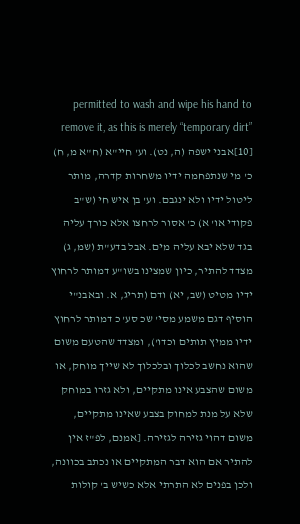permitted to wash and wipe his hand to remove it, as this is merely “temporary dirt” [10]אבני ישפה (ה, נט). וע' חיי"א (ח"א מ, ח) כ' מי שנתפחמה ידיו משחרות קדרה, מותר ליטול ידיו ולא ינגבם. וע' בן איש חי (ש"ב פקודי או' א) כ' אסור לרחצו אלא כורך עליה בגד שלא יבא עליה מים. אבל בדע"ת (שמ, ג) מצדד להתיר, כיון שמצינו בשו"ע דמותר לרחוץ ידיו מטיט (שב, יא) ודם (תריג, א. ובאבנ"י הוסיף דגם משמע מסי' שכ סע' כ דמותר לרחוץ ידיו ממיץ תותים וכדו'), ומצדד שהטעם משום שהוא נחשב לכלוך ובלכלוך לא שייך מוחק, או משום שהצבע אינו מתקיים, ולא גזרו במוחק שלא על מנת למחוק בצבע שאינו מתקיים, משום דהוי גזירה לגזירה. [אמנם, לפ"ז אין להתיר אם הוא דבר המתקיים או נכתב בכוונה, ולכן בפנים לא התרתי אלא כשיש ב' קולות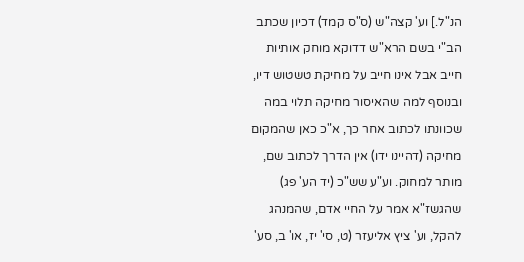הנ"ל.] וע' קצה"ש (ס"ס קמד) דכיון שכתב הב"י בשם הרא"ש דדוקא מוחק אותיות חייב אבל אינו חייב על מחיקת טשטוש דיו, ובנוסף למה שהאיסור מחיקה תלוי במה שכוונתו לכתוב אחר כך, א"כ כאן שהמקום מחיקה (דהיינו ידו) אין הדרך לכתוב שם, מותר למחוק. וע"ע שש"כ (יד הע' פג) שהגשז"א אמר על החיי אדם, שהמנהג להקל, וע' ציץ אליעזר (ט, סי' יז, או' ב, סע'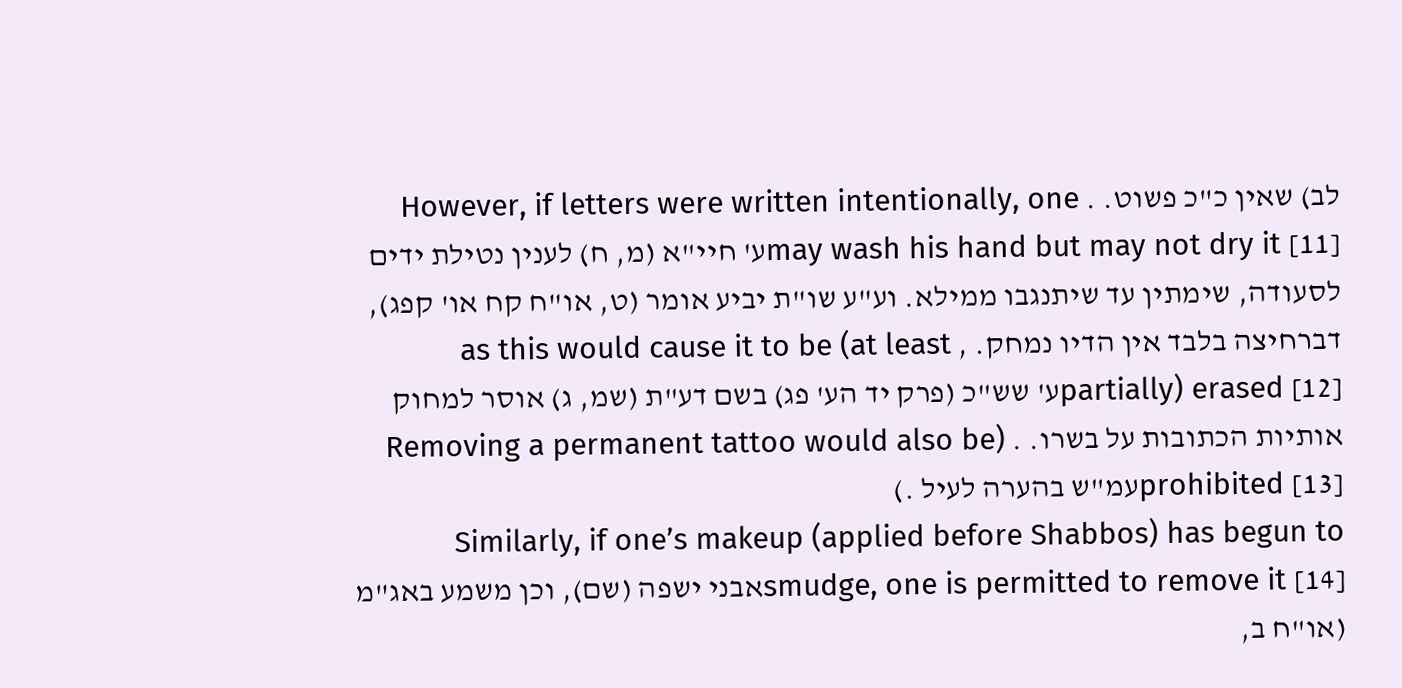לב) שאין כ"כ פשוט. . However, if letters were written intentionally, one may wash his hand but may not dry it [11]ע' חיי"א (מ, ח) לענין נטילת ידים לסעודה, שימתין עד שיתנגבו ממילא. וע"ע שו"ת יביע אומר (ט, או"ח קח או' קפג), דברחיצה בלבד אין הדיו נמחק. , as this would cause it to be (at least partially) erased [12]ע' שש"כ (פרק יד הע' פג) בשם דע"ת (שמ, ג) אוסר למחוק אותיות הכתובות על בשרו. . (Removing a permanent tattoo would also be prohibited [13]עמ"ש בהערה לעיל .)
Similarly, if one’s makeup (applied before Shabbos) has begun to smudge, one is permitted to remove it [14]אבני ישפה (שם), וכן משמע באג"מ (או"ח ב,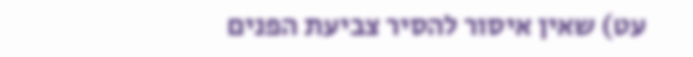עט) שאין איסור להסיר צביעת הפנים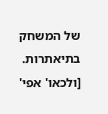של המשחק בתיאתרות. [ולכאו' אפי'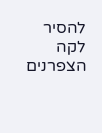להסיר לקה הצפרנים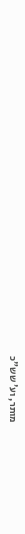מותר, וע' שש"כ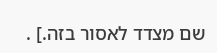שם מצדד לאסור בזה.] .